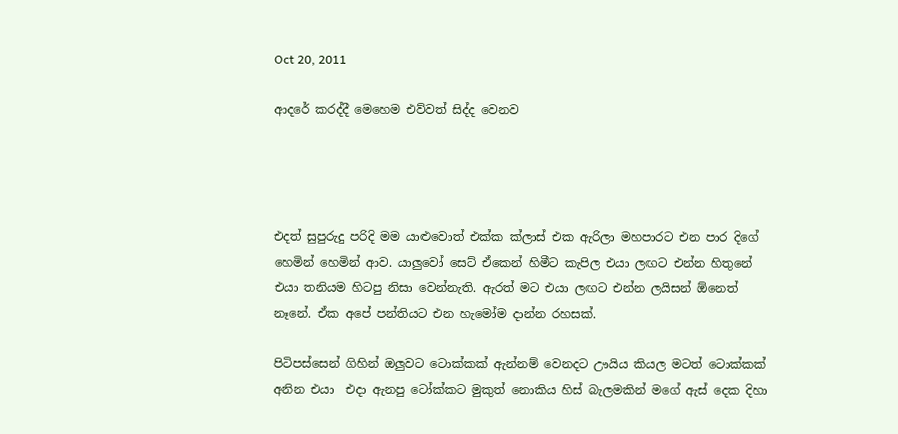Oct 20, 2011

ආදරේ කරද්දී මෙහෙම එව්වත් සිද්ද වෙනව




එදත් සුපුරුදු පරිදි මම යාළුවොත් එක්ක ක්ලාස් එක ඇරිලා මහපාරට එන පාර දිගේ හෙමින් හෙමින් ආව. යාලුවෝ සෙට් ඒකෙන් හිමීට කැපිල එයා ලඟට එන්න හිතුනේ එයා තනියම හිටපු නිසා වෙන්නැති. ඇරත් මට එයා ලඟට එන්න ලයිසන් ඕනෙත් නෑනේ. ඒක අපේ පන්තියට එන හැමෝම දාන්න රහසක්.

පිටිපස්සෙන් ගිහින් ඔලුවට ටොක්කක් ඇන්නම් වෙනදට ඌයිය කියල මටත් ටොක්කක් අනින එයා  එදා ඇනපු ටෝක්කට මුකුත් නොකිය හිස් බැලමකින් මගේ ඇස් දෙක දිහා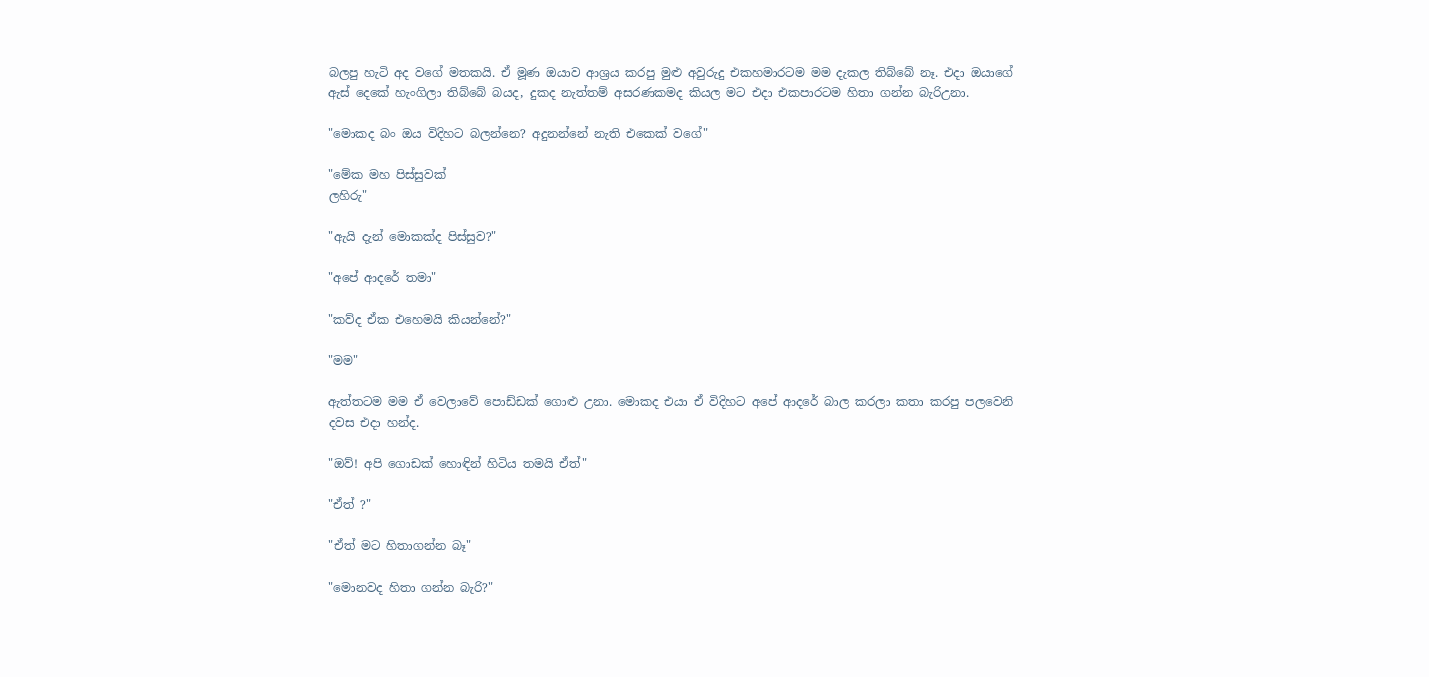බලපු හැටි අද වගේ මතකයි. ඒ මූණ ඔයාව ආශ්‍රය කරපු මුළු අවුරුදු එකහමාරටම මම දැකල තිබ්බේ නෑ. එදා ඔයාගේ ඇස් දෙකේ හැංගිලා තිබ්බේ බයද, දුකද නැත්තම් අසරණකමද කියල මට එදා එකපාරටම හිතා ගන්න බැරිඋනා.

"මොකද බං ඔය විදිහට බලන්නෙ? අදුනන්නේ නැති එකෙක් වගේ"

"මේක මහ පිස්සුවක්
ලහිරු"

"ඇයි දැන් මොකක්ද පිස්සුව?"

"අපේ ආදරේ තමා"

"කව්ද ඒක එහෙමයි කියන්නේ?"

"මම"

ඇත්තටම මම ඒ වෙලාවේ පොඩ්ඩක් ගොළු උනා. මොකද එයා ඒ විදිහට අපේ ආදරේ බාල කරලා කතා කරපු පලවෙනි දවස එදා හන්ද.

"ඔව්! අපි ගොඩක් හොඳින් හිටිය තමයි ඒත්"

"ඒත් ?"

"ඒත් මට හිතාගන්න බෑ"

"මොනවද හිතා ගන්න බැරි?"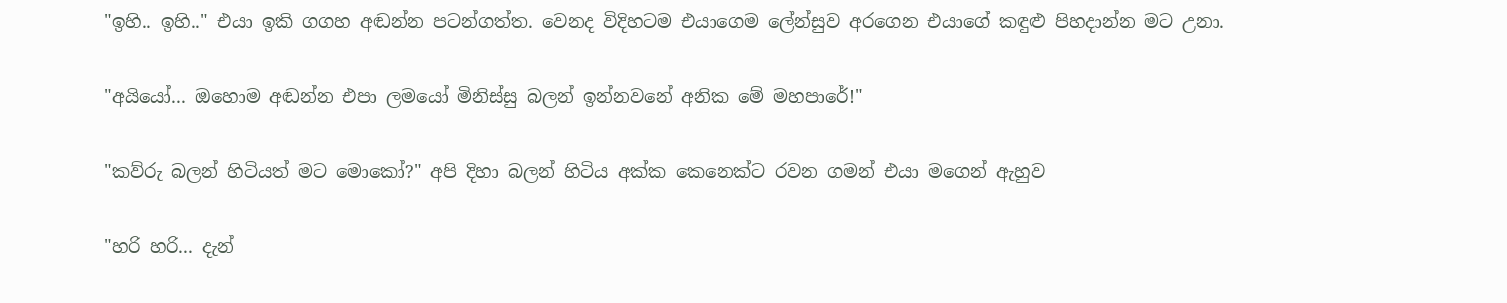"ඉහි.. ඉහි.." එයා ඉකි ගගහ අඬන්න පටන්ගත්ත. වෙනද විදිහටම එයාගෙම ලේන්සුව අරගෙන එයාගේ කඳුළු පිහදාන්න මට උනා.

"අයියෝ... ඔහොම අඬන්න එපා ලමයෝ මිනිස්සු බලන් ඉන්නවනේ අනික මේ මහපාරේ!"

"කව්රු බලන් හිටියත් මට මොකෝ?" අපි දිහා බලන් හිටිය අක්ක කෙනෙක්ට රවන ගමන් එයා මගෙන් ඇහුව

"හරි හරි... දැන්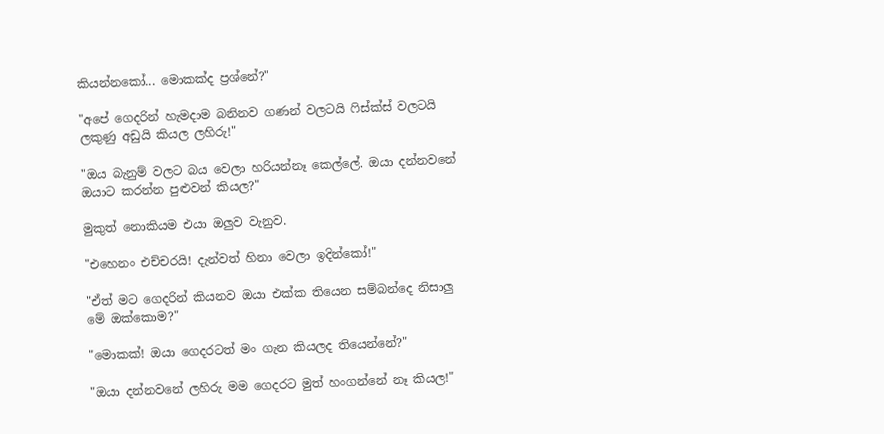කියන්නකෝ... මොකක්ද ප්‍රශ්නේ?"

"අපේ ගෙදරින් හැමදාම බනිනව ගණන් වලටයි ෆිස්ක්ස් වලටයි ලකුණු අඩුයි කියල ලහිරු!"

"ඔය බැනුම් වලට බය වෙලා හරියන්නෑ කෙල්ලේ. ඔයා දන්නවනේ ඔයාට කරන්න පුළුවන් කියල?"

මුකුත් නොකියම එයා ඔලුව වැනුව.

"එහෙනං එච්චරයි! දැන්වත් හිනා වෙලා ඉදින්කෝ!"

"ඒත් මට ගෙදරින් කියනව ඔයා එක්ක තියෙන සම්බන්දෙ නිසාලු මේ ඔක්කොම?"

"මොකක්! ඔයා ගෙදරටත් මං ගැන කියලද තියෙන්නේ?"

"ඔයා දන්නවනේ ලහිරු මම ගෙදරට මුත් හංගන්නේ නෑ කියල!"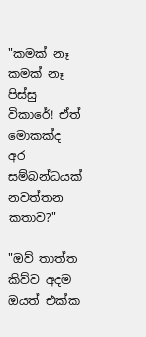"කමක් නෑ කමක් නෑ පිස්සු විකාරේ! ඒත් මොකක්ද අර සම්බන්ධයක් නවත්තන කතාව?"

"ඔව් තාත්ත කිව්ව අදම ඔයත් එක්ක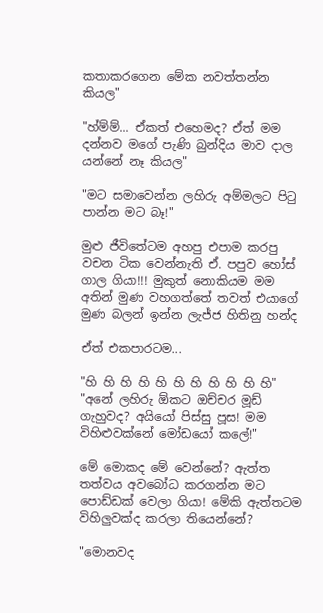කතාකරගෙන මේක නවත්තන්න කියල"

"හ්ම්ම්... ඒකත් එහෙමද? ඒත් මම දන්නව මගේ පැණි බුන්දිය මාව දාල යන්නේ නෑ කියල"

"මට සමාවෙන්න ලහිරු අම්මලට පිටු පාන්න මට බෑ!"

මුළු ජීවිතේටම අහපු එපාම කරපු වචන ටික වෙන්නැති ඒ. පපුව හෝස් ගාල ගියා!!! මුකුත් නොකියම මම අතින් මුණ වහගත්තේ තවත් එයාගේ මුණ බලන් ඉන්න ලැජ්ජ හිතිනු හන්ද

ඒත් එකපාරටම...

"හි හි හි හි හි හි හි හි හි හි හි"
"අනේ ලහිරු ඕකට ඔච්චර මූඩ් ගැහුවද? අයියෝ පිස්සු පූස! මම විහිළුවක්නේ මෝඩයෝ කලේ!"

මේ මොකද මේ වෙන්නේ? ඇත්ත තත්වය අවබෝධ කරගන්න මට පොඩ්ඩක් වෙලා ගියා! මේකි ඇත්තටම විහිලුවක්ද කරලා තියෙන්නේ?

"මොනවද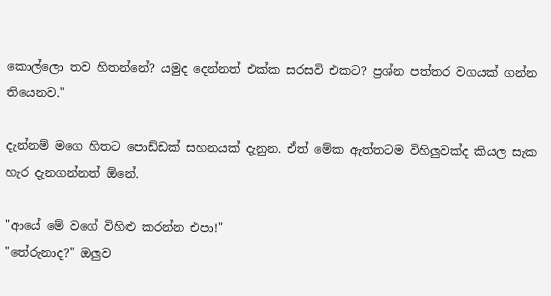කොල්ලො තව හිතන්නේ? යමුද දෙන්නත් එක්ක සරසවි එකට? ප්‍රශ්න පත්තර වගයක් ගන්න තියෙනව."

දැන්නම් මගෙ හිතට පොඩ්ඩක් සහනයක් දැනුන. ඒත් මේක ඇත්තටම විහිලුවක්ද කියල සැක හැර දැනගන්නත් ඕනේ.

"ආයේ මේ වගේ විහිළු කරන්න එපා!"
"තේරුනාද?" ඔලුව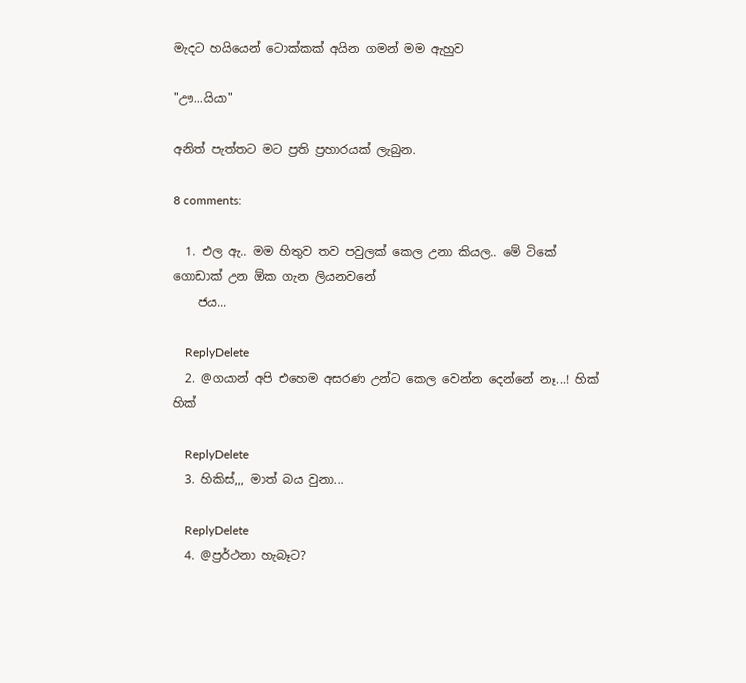මැදට හයියෙන් ටොක්කක් අයින ගමන් මම ඇහුව

"ඌ...යියා"

අනිත් පැත්තට මට ප්‍රති ප්‍රහාරයක් ලැබුන.

8 comments:

  1. එල ඇ.. මම හිතුව තව පවුලක් කෙල උනා කියල.. මේ ටිකේ ගොඩාක් උන ඕක ගැන ලියනවනේ
    ජය...

    ReplyDelete
  2. @ගයාන් අපි එහෙම අසරණ උන්ට කෙල වෙන්න දෙන්නේ නෑ...! හික් හික්

    ReplyDelete
  3. හිකිස්,,, මාත් බය වුනා...

    ReplyDelete
  4. @ප්‍රර්ථනා හැබෑට?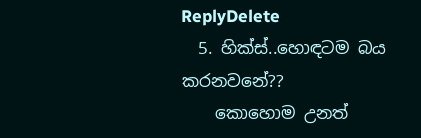ReplyDelete
  5. හික්ස්..හොඳටම බය කරනවනේ??
    කොහොම උනත්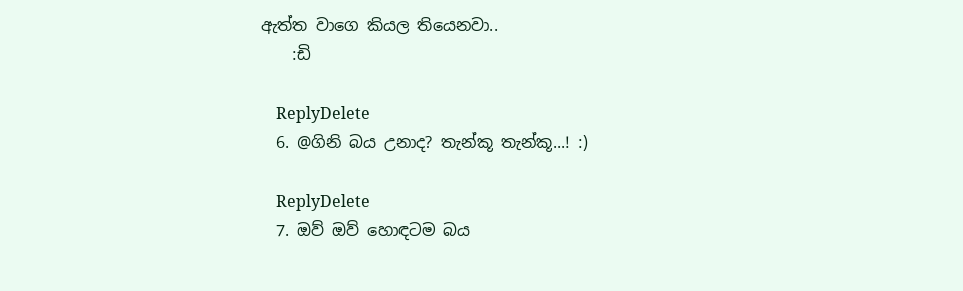ඇත්ත වාගෙ කියල තියෙනවා..
    :ඩි

    ReplyDelete
  6. @ගිනි බය උනාද? තැන්කූ තැන්කූ...! :)

    ReplyDelete
  7. ඔව් ඔව් හොඳටම බය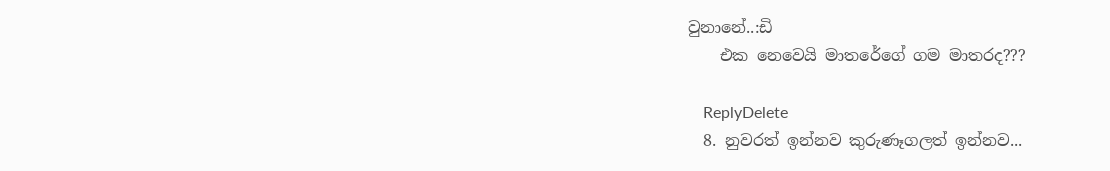වුනානේ..:ඩි
    එක නෙවෙයි මාතරේගේ ගම මාතරද???

    ReplyDelete
  8. නුවරත් ඉන්නව කුරුණෑගලත් ඉන්නව...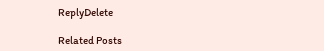ReplyDelete

Related Posts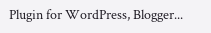Plugin for WordPress, Blogger...